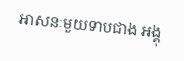អាសនៈមួយទាបជាង អង្គុ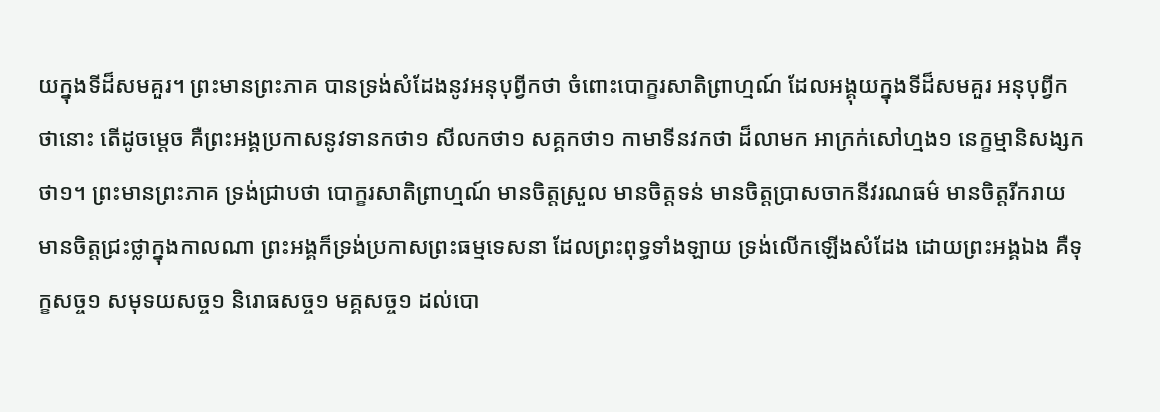យក្នុងទីដ៏សមគួរ។ ព្រះមានព្រះភាគ បានទ្រង់សំដែងនូវអនុបុព្វីកថា ចំពោះបោក្ខរសាតិព្រាហ្មណ៍ ដែលអង្គុយក្នុងទីដ៏សមគួរ អនុបុព្វីកថានោះ តើដូចម្តេច គឺព្រះអង្គប្រកាសនូវទានកថា១ សីលកថា១ សគ្គកថា១ កាមាទីនវកថា ដ៏លាមក អាក្រក់សៅហ្មង១ នេក្ខម្មានិសង្សកថា១។ ព្រះមានព្រះភាគ ទ្រង់ជ្រាបថា បោក្ខរសាតិព្រាហ្មណ៍ មានចិត្តស្រួល មានចិត្តទន់ មានចិត្តប្រាសចាកនីវរណធម៌ មានចិត្តរីករាយ មានចិត្តជ្រះថ្លាក្នុងកាលណា ព្រះអង្គក៏ទ្រង់ប្រកាសព្រះធម្មទេសនា ដែលព្រះពុទ្ធទាំងឡាយ ទ្រង់លើកឡើងសំដែង ដោយព្រះអង្គឯង គឺទុក្ខសច្ច១ សមុទយសច្ច១ និរោធសច្ច១ មគ្គសច្ច១ ដល់បោ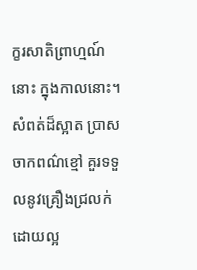ក្ខរសាតិព្រាហ្មណ៍នោះ ក្នុងកាលនោះ។ សំពត់ដ៏ស្អាត ប្រាសចាកពណ៌ខ្មៅ គួរទទួលនូវគ្រឿងជ្រលក់ដោយល្អ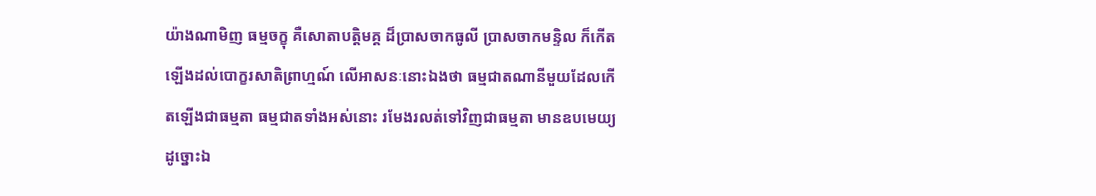យ៉ាងណាមិញ ធម្មចក្ខុ គឺសោតាបត្តិមគ្គ ដ៏ប្រាសចាកធូលី ប្រាសចាកមន្ទិល ក៏កើតឡើងដល់បោក្ខរសាតិព្រាហ្មណ៍ លើអាសនៈនោះឯងថា ធម្មជាតណានីមួយដែលកើតឡើងជាធម្មតា ធម្មជាតទាំងអស់នោះ រមែងរលត់ទៅវិញជាធម្មតា មានឧបមេយ្យដូច្នោះឯ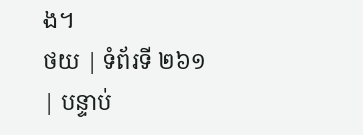ង។
ថយ | ទំព័រទី ២៦១ | បន្ទាប់